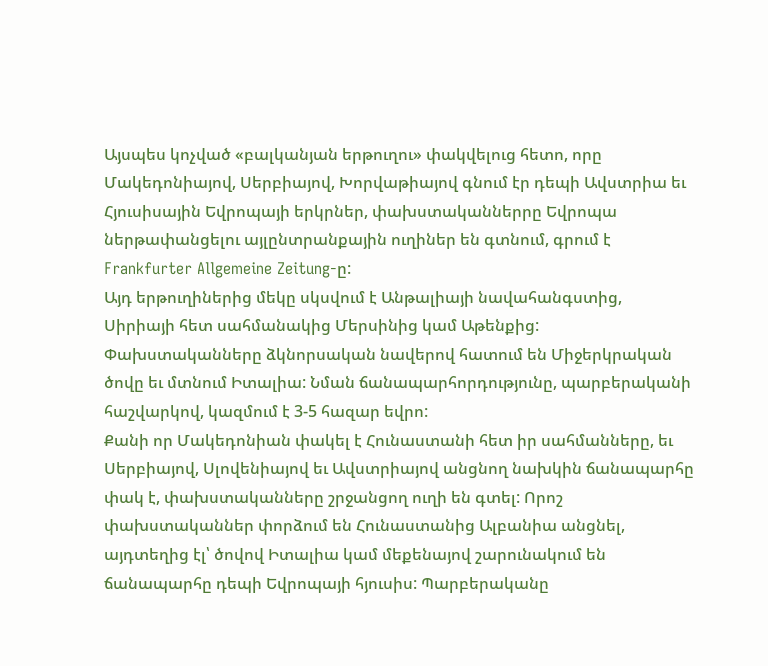Այսպես կոչված «բալկանյան երթուղու» փակվելուց հետո, որը Մակեդոնիայով, Սերբիայով, Խորվաթիայով գնում էր դեպի Ավստրիա եւ Հյուսիսային Եվրոպայի երկրներ, փախստականներրը Եվրոպա ներթափանցելու այլընտրանքային ուղիներ են գտնում, գրում է Frankfurter Allgemeine Zeitung-ը:
Այդ երթուղիներից մեկը սկսվում է Անթալիայի նավահանգստից, Սիրիայի հետ սահմանակից Մերսինից կամ Աթենքից: Փախստականները ձկնորսական նավերով հատում են Միջերկրական ծովը եւ մտնում Իտալիա: Նման ճանապարհորդությունը, պարբերականի հաշվարկով, կազմում է 3-5 հազար եվրո:
Քանի որ Մակեդոնիան փակել է Հունաստանի հետ իր սահմանները, եւ Սերբիայով, Սլովենիայով եւ Ավստրիայով անցնող նախկին ճանապարհը փակ է, փախստականները շրջանցող ուղի են գտել: Որոշ փախստականներ փորձում են Հունաստանից Ալբանիա անցնել, այդտեղից էլ՝ ծովով Իտալիա կամ մեքենայով շարունակում են ճանապարհը դեպի Եվրոպայի հյուսիս: Պարբերականը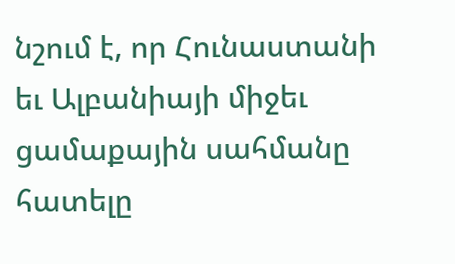նշում է, որ Հունաստանի եւ Ալբանիայի միջեւ ցամաքային սահմանը հատելը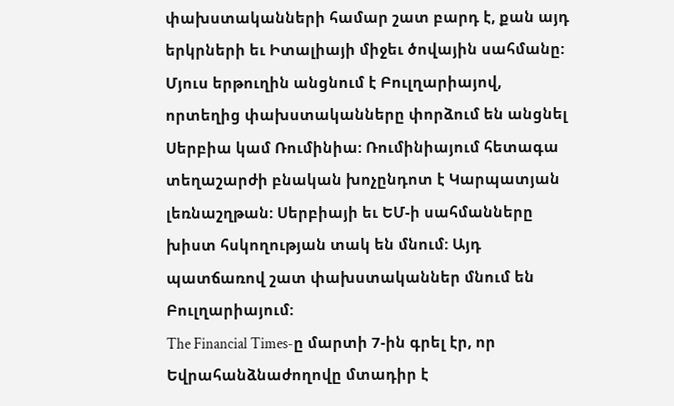փախստականների համար շատ բարդ է, քան այդ երկրների եւ Իտալիայի միջեւ ծովային սահմանը:
Մյուս երթուղին անցնում է Բուլղարիայով, որտեղից փախստականները փորձում են անցնել Սերբիա կամ Ռումինիա: Ռումինիայում հետագա տեղաշարժի բնական խոչընդոտ է Կարպատյան լեռնաշղթան: Սերբիայի եւ ԵՄ-ի սահմանները խիստ հսկողության տակ են մնում: Այդ պատճառով շատ փախստականներ մնում են Բուլղարիայում:
The Financial Times-ը մարտի 7-ին գրել էր, որ Եվրահանձնաժողովը մտադիր է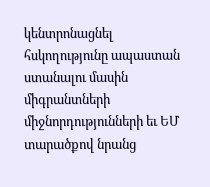կենտրոնացնել հսկողությունը ապաստան ստանալու մասին միգրանտների միջնորդությունների եւ ԵՄ տարածքով նրանց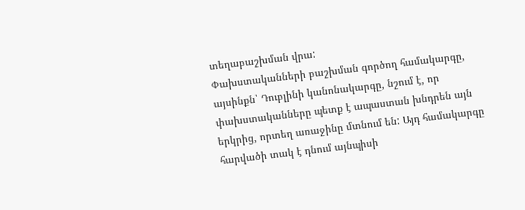տեղաբաշխման վրա:
Փախստականների բաշխման գործող համակարգը, այսինքն՝ Դուբլինի կանոնակարգը, նշում է, որ փախստականները պետք է ապաստան խնդրեն այն երկրից, որտեղ առաջինը մտնում են: Այդ համակարգը հարվածի տակ է դնում այնպիսի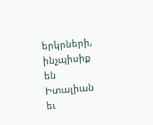երկրների, ինչպիսիք են Իտալիան եւ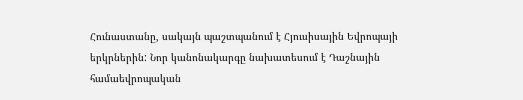Հունաստանը, սակայն պաշտպանում է Հյուսիսային Եվրոպայի երկրներին: Նոր կանոնակարգը նախատեսում է Դաշնային համաեվրոպական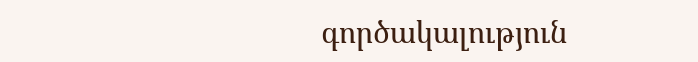գործակալություն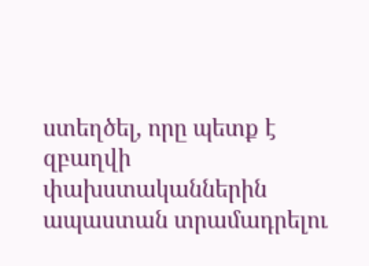ստեղծել, որը պետք է զբաղվի փախստականներին ապաստան տրամադրելու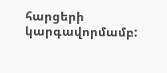հարցերի կարգավորմամբ: